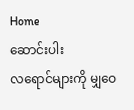Home
ဆောင်းပါး
လရောင်များကို မျှ‌ဝေ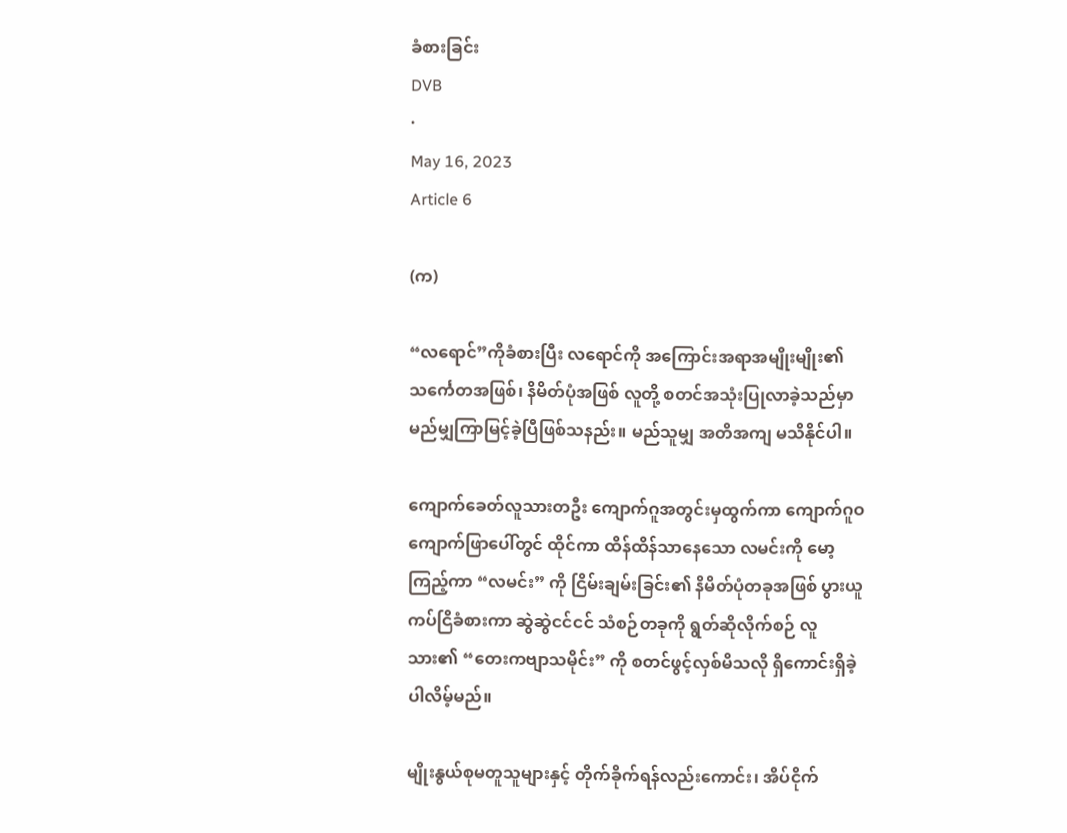ခံစားခြင်း
DVB
·
May 16, 2023
Article 6

(က)

“လရောင်”ကိုခံစားပြီး လရောင်ကို အကြောင်းအရာအမျိုးမျိုး၏ သင်္ကေတအဖြစ်၊ နိမိတ်ပုံအဖြစ် လူတို့ စတင်အသုံးပြုလာခဲ့သည်မှာ မည်မျှကြာမြင့်ခဲ့ပြီဖြစ်သနည်း။ မည်သူမျှ အတိအကျ မသိနိုင်ပါ။

ကျောက်ခေတ်လူသားတဦး ကျောက်ဂူအတွင်းမှထွက်ကာ ကျောက်ဂူဝ ကျောက်ဖြာပေါ်တွင် ထိုင်ကာ ထိန်ထိန်သာနေသော လမင်းကို မော့ကြည့်ကာ “လမင်း” ကို ငြိမ်းချမ်းခြင်း၏ နိမိတ်ပုံတခုအဖြစ် ပွားယူကပ်ငြိခံစားကာ ဆွဲဆွဲငင်ငင် သံစဉ်တခုကို ရွတ်ဆိုလိုက်စဉ် လူသား၏ “တေးကဗျာသမိုင်း” ကို စတင်ဖွင့်လှစ်မိသလို ရှိကောင်းရှိခဲ့ပါလိမ့်မည်။

မျိုးနွယ်စုမတူသူများနှင့် တိုက်ခိုက်ရန်လည်းကောင်း၊ အိပ်ငိုက်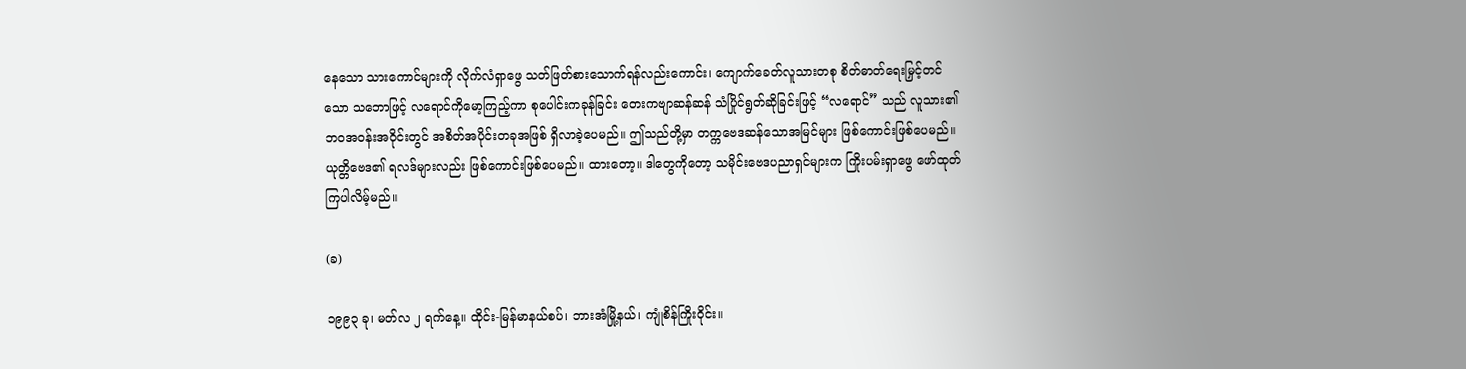နေသော သားကောင်များကို လိုက်လံရှာဖွေ သတ်ဖြတ်စားသောက်ရန်လည်းကောင်း၊ ကျောက်ခေတ်လူသားတစု စိတ်ဓာတ်ရေးမြှင့်တင်သော သဘောဖြင့် လရောင်ကိုမော့ကြည့်ကာ စုပေါင်းကခုန်ခြင်း တေးကဗျာဆန်ဆန် သံပြိုင်ရွတ်ဆိုခြင်းဖြင့် “လရောင်” သည် လူသား၏ ဘဝအဝန်းအဝိုင်းတွင် အစိတ်အပိုင်းတခုအဖြစ် ရှိလာခဲ့ပေမည်။ ဤသည်တို့မှာ တက္ကဗေဒဆန်သောအမြင်များ ဖြစ်ကောင်းဖြစ်ပေမည်။ ယုတ္တိဗေဒ၏ ရလဒ်များလည်း ဖြစ်ကောင်းဖြစ်ပေမည်။ ထားတော့။ ဒါတွေကိုတော့ သမိုင်းဗေဒပညာရှင်များက ကြိုးပမ်းရှာဖွေ ဖော်ထုတ်ကြပါလိမ့်မည်။

(ခ)

၁၉၉၃ ခု၊ မတ်လ ၂ ရက်နေ့။ ထိုင်း-မြန်မာနယ်စပ်၊ ဘားအံမြို့နယ်၊ ကျုံစိန်ကြိုးဝိုင်း။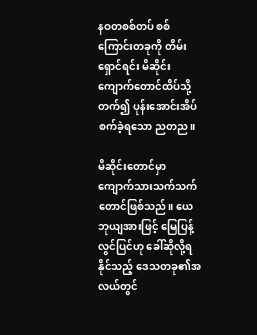နဝတစစ်တပ် စစ်ကြောင်းတခုကို တိမ်းရှောင်ရင်း မိဆိုင်းကျောက်တောင်ထိပ်သို့တက်၍ ပုန်းအောင်းအိပ်စက်ခဲ့ရသော ညတည။

မိဆိုင်းတောင်မှာ ကျောက်သားသက်သက်တောင်ဖြစ်သည်။ ယေဘုယျအားဖြင့် မြေပြန့်လွင်ပြင်ဟု ခေါ်ဆိုလို့ရနိုင်သည့် ဒေသတခု၏အလယ်တွင်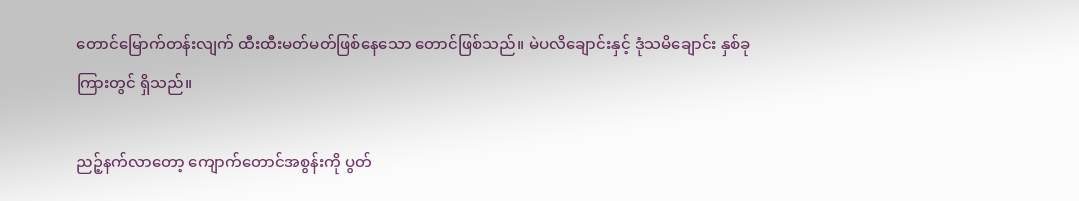တောင်မြောက်တန်းလျက် ထီးထီးမတ်မတ်ဖြစ်နေသော တောင်ဖြစ်သည်။ မဲပလိချောင်းနှင့် ဒုံသမိချောင်း နှစ်ခုကြားတွင် ရှိသည်။

ညဉ့်နက်လာတော့ ကျောက်တောင်အစွန်းကို ပွတ်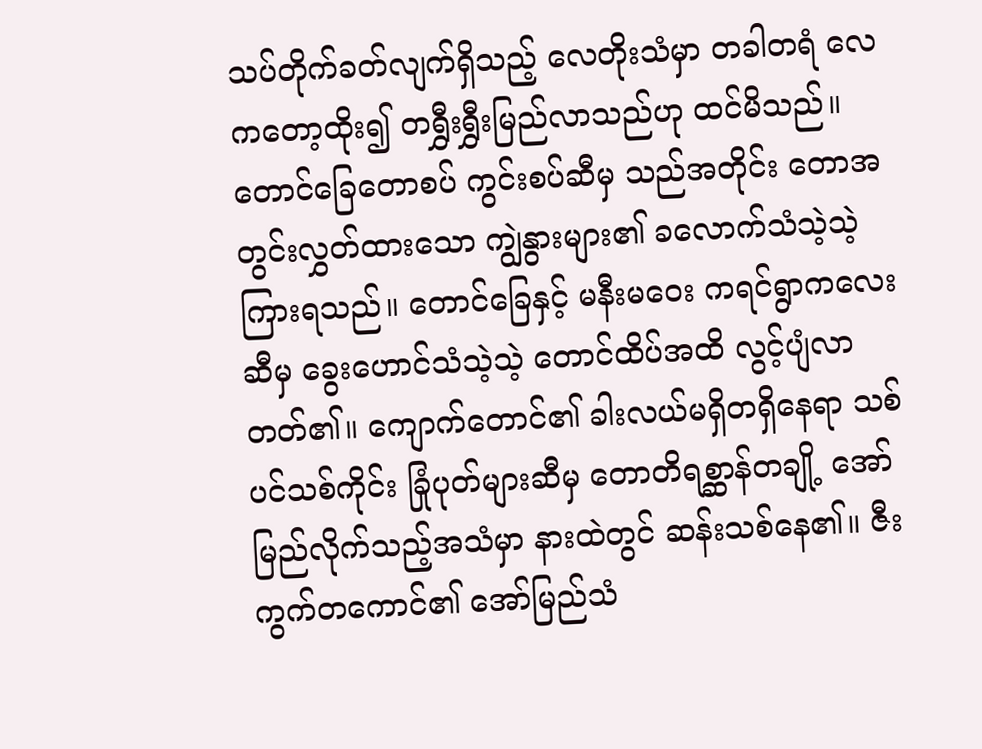သပ်တိုက်ခတ်လျက်ရှိသည့် လေတိုးသံမှာ တခါတရံ လေကတော့ထိုး၍ တရွှီးရွှီးမြည်လာသည်ဟု ထင်မိသည်။ တောင်ခြေတောစပ် ကွင်းစပ်ဆီမှ သည်အတိုင်း တောအတွင်းလွှတ်ထားသော ကျွဲနွားများ၏ ခလောက်သံသဲ့သဲ့ ကြားရသည်။ တောင်ခြေနှင့် မနီးမဝေး ကရင်ရွာကလေးဆီမှ ခွေးဟောင်သံသဲ့သဲ့ တောင်ထိပ်အထိ လွင့်ပျံလာတတ်၏။ ကျောက်တောင်၏ ခါးလယ်မရှိတရှိနေရာ သစ်ပင်သစ်ကိုင်း ခြုံပုတ်များဆီမှ တောတိရစ္ဆာန်တချို့ အော်မြည်လိုက်သည့်အသံမှာ နားထဲတွင် ဆန်းသစ်နေ၏။ ဇီးကွက်တကောင်၏ အော်မြည်သံ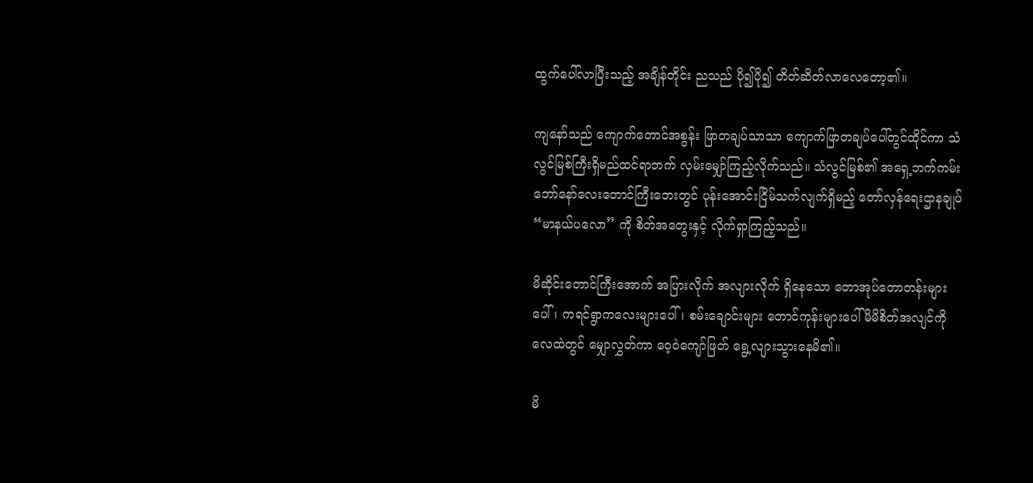ထွက်ပေါ်လာပြီးသည့် အချိန်တိုင်း ညသည် ပို၍ပို၍ တိတ်ဆိတ်လာလေတော့၏။

ကျနော်သည် ကျောက်တောင်အစွန်း ဖြာတချပ်သာသာ ကျောက်ဖြာတချပ်ပေါ်တွင်ထိုင်ကာ သံလွင်မြစ်ကြီးရှိမည်ထင်ရာဘက် လှမ်းမျှော်ကြည့်လိုက်သည်။ သံလွင်မြစ်၏ အရှေ့ဘက်ကမ်း ဘော်နော်လေးတောင်ကြီးဘေးတွင် ပုန်းအောင်းငြိမ်သက်လျက်ရှိမည့် တော်လှန်ရေးဌာနချုပ် “မာနယ်ပလော” ကို စိတ်အတွေးနှင့် လိုက်ရှာကြည့်သည်။

မိဆိုင်းတောင်ကြီးအောက် အပြားလိုက် အလျားလိုက် ရှိနေသော တောအုပ်တောတန်းများပေါ်၊ ကရင်ရွာကလေးများပေါ်၊ စမ်းချောင်းများ တောင်ကုန်းများပေါ် မိမိစိတ်အလျင်ကို လေထဲတွင် မျှောလွှတ်ကာ ဝေ့ဝဲကျော်ဖြတ် ရွေ့လျားသွားနေမိ၏။

မိ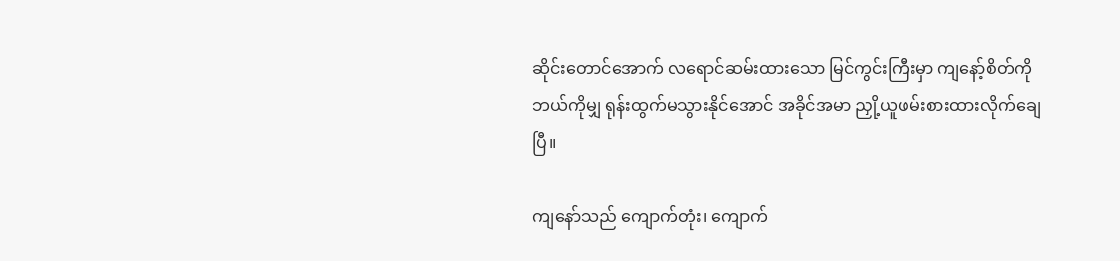ဆိုင်းတောင်အောက် လရောင်ဆမ်းထားသော မြင်ကွင်းကြီးမှာ ကျနော့်စိတ်ကို ဘယ်ကိုမျှ ရုန်းထွက်မသွားနိုင်အောင် အခိုင်အမာ ညှို့ယူဖမ်းစားထားလိုက်ချေပြီ။

ကျနော်သည် ကျောက်တုံး၊ ကျောက်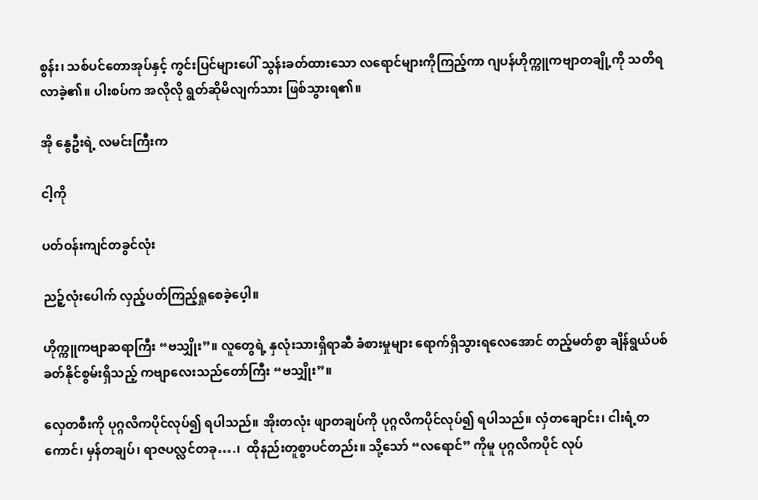စွန်း၊ သစ်ပင်တောအုပ်နှင့် ကွင်းပြင်များပေါ် သွန်းခတ်ထားသော လရောင်များကိုကြည့်ကာ ဂျပန်ဟိုက္ကူကဗျာတချို့ကို သတိရလာခဲ့၏။ ပါးစပ်က အလိုလို ရွတ်ဆိုမိလျက်သား ဖြစ်သွားရ၏။

အို နွေဦးရဲ့ လမင်းကြီးက

ငါ့ကို

ပတ်ဝန်းကျင်တခွင်လုံး

ညဉ့်လုံးပေါက် လှည့်ပတ်ကြည့်ရှုစေခဲ့ပေ့ါ။

ဟိုက္ကူကဗျာဆရာကြီး “ဗသျှိုး”။ လူတွေရဲ့ နှလုံးသားရှိရာဆီ ခံစားမှုများ ရောက်ရှိသွားရလေအောင် တည့်မတ်စွာ ချိန်ရွယ်ပစ်ခတ်နိုင်စွမ်းရှိသည့် ကဗျာလေးသည်တော်ကြီး “ဗသျှိုး”။

လှေတစီးကို ပုဂ္ဂလိကပိုင်လုပ်၍ ရပါသည်။ အိုးတလုံး ဖျာတချပ်ကို ပုဂ္ဂလိကပိုင်လုပ်၍ ရပါသည်။ လှံတချောင်း၊ ငါးရံ့တကောင်၊ မှန်တချပ်၊ ရာဇပလ္လင်တခု….၊  ထိုနည်းတူစွာပင်တည်း။ သို့သော် “လရောင်” ကိုမူ ပုဂ္ဂလိကပိုင် လုပ်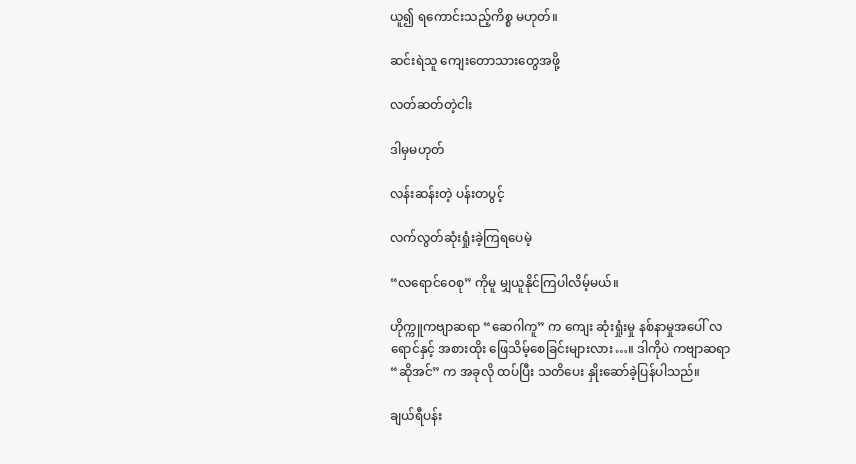ယူ၍ ရကောင်းသည့်ကိစ္စ မဟုတ်။

ဆင်းရဲသူ ကျေးတောသားတွေအဖို့

လတ်ဆတ်တဲ့ငါး

ဒါမှမဟုတ်

လန်းဆန်းတဲ့ ပန်းတပွင့်

လက်လွတ်ဆုံးရှုံးခဲ့ကြရပေမဲ့

“လရောင်ဝေစု” ကိုမူ မျှယူနိုင်ကြပါလိမ့်မယ်။

ဟိုက္ကူကဗျာဆရာ “ဆေဂါကူ” က ကျေး ဆုံးရှုံးမှု နစ်နာမှုအပေါ် လရောင်နှင့် အစားထိုး ဖြေသိမ့်စေခြင်းများလား…။ ဒါကိုပဲ ကဗျာဆရာ “ဆိုအင်” က အခုလို ထပ်ပြီး သတိပေး နှိုးဆော်ခဲ့ပြန်ပါသည်။

ချယ်ရီပန်း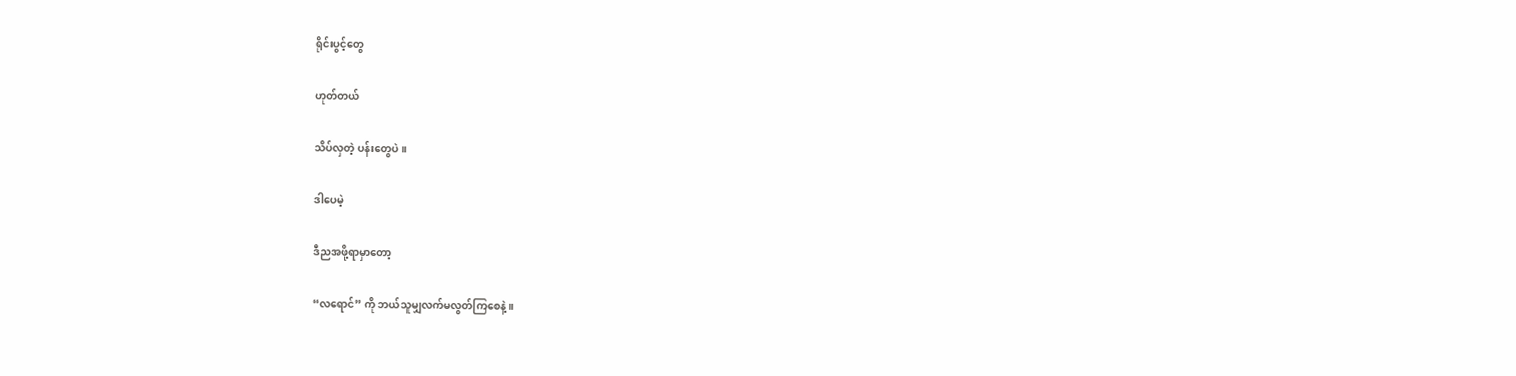ရိုင်းပွင့်တွေ

ဟုတ်တယ်

သိပ်လှတဲ့ ပန်းတွေပဲ။

ဒါပေမဲ့

ဒီညအဖို့ရာမှာတော့

“လရောင်” ကို ဘယ်သူမျှလက်မလွတ်ကြစေနဲ့။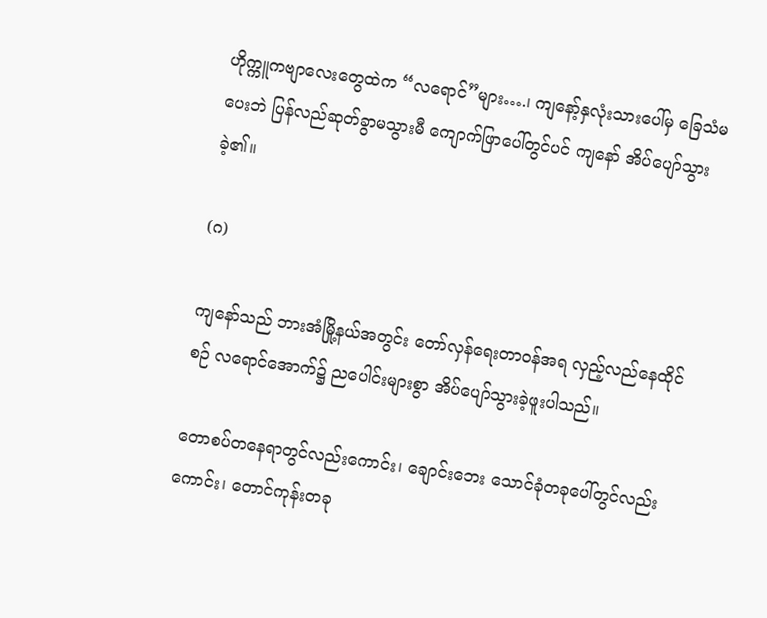ဟိုက္ကူကဗျာလေးတွေထဲက “လရောင်”များ….၊ ကျနော့်နှလုံးသားပေါ်မှ ခြေသံမပေးဘဲ ပြန်လည်ဆုတ်ခွာမသွားမီ ကျောက်ဖြာပေါ်တွင်ပင် ကျနော် အိပ်ပျော်သွားခဲ့၏။

(ဂ)

ကျနော်သည် ဘားအံမြို့နယ်အတွင်း တော်လှန်ရေးတာဝန်အရ လှည့်လည်နေထိုင်စဉ် လရောင်အောက်၌ ညပေါင်းများစွာ အိပ်ပျော်သွားခဲ့ဖူးပါသည်။

တောစပ်တနေရာတွင်လည်းကောင်း၊ ချောင်းဘေး သောင်ခုံတခုပေါ်တွင်လည်းကောင်း၊ တောင်ကုန်းတခု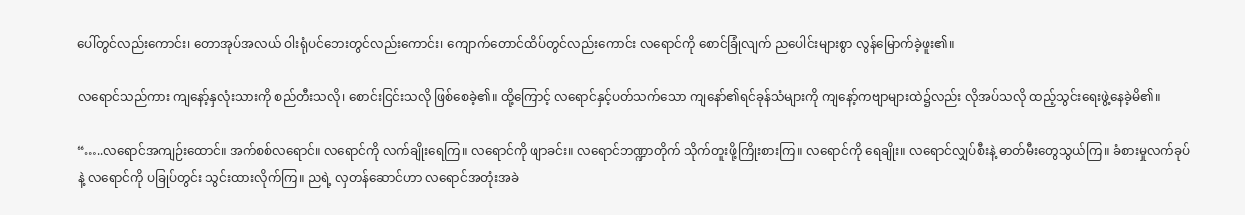ပေါ်တွင်လည်းကောင်း၊ တောအုပ်အလယ် ဝါးရုံပင်ဘေးတွင်လည်းကောင်း၊ ကျောက်တောင်ထိပ်တွင်လည်းကောင်း လရောင်ကို စောင်ခြုံလျက် ညပေါင်းများစွာ လွန်မြောက်ခဲ့ဖူး၏။

လရောင်သည်ကား ကျနော့်နှလုံးသားကို စည်တီးသလို၊ စောင်းငြင်းသလို ဖြစ်စေခဲ့၏။ ထို့ကြောင့် လရောင်နှင့်ပတ်သက်သော ကျနော်၏ရင်ခုန်သံများကို ကျနော့်ကဗျာများထဲ၌လည်း လိုအပ်သလို ထည့်သွင်းရေးဖွဲ့နေခဲ့မိ၏။

“…..လရောင်အကျဉ်းထောင်။ အက်စစ်လရောင်။ လရောင်ကို လက်ချိုးရေကြ။ လရောင်ကို ဖျာခင်း။ လရောင်ဘဏ္ဍာတိုက် သိုက်တူးဖို့ကြိုးစားကြ။ လရောင်ကို ရေချိုး။ လရောင်လျှပ်စီးနဲ့ ဓာတ်မီးတွေသွယ်ကြ။ ခံစားမှုလက်ခုပ်နဲ့ လရောင်ကို ပခြုပ်တွင်း သွင်းထားလိုက်ကြ။ ညရဲ့ လှတန်ဆောင်ဟာ လရောင်အတုံးအခဲ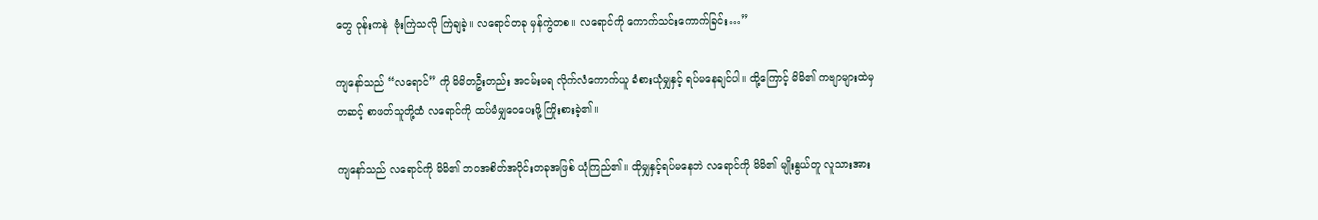တွေ ဝုန်းကနဲ  ဗုံးကြဲသလို ကြဲချခဲ့။ လရောင်တခု မှန်ကွဲတစ။ လရောင်ကို ကောက်သင်းကောက်ခြင်း…”

ကျနော်သည် “လရောင်” ကို မိမိတဦးတည်း အငမ်းမရ လိုက်လံကောက်ယူ ခံစားယုံမျှနှင့် ရပ်မနေချင်ပါ။ ထို့ကြောင့် မိမိ၏ ကဗျာများထဲမှတဆင့် စာဖတ်သူတို့ထံ လရောင်ကို ထပ်မံမျှဝေပေးဖို့ ကြိုးစားခဲ့၏။

ကျနော်သည် လရောင်ကို မိမိ၏ ဘဝအစိတ်အပိုင်းတခုအဖြစ် ယုံကြည်၏။ ထိုမျှနှင့်ရပ်မနေဘဲ လရောင်ကို မိမိ၏ မျိုးနွယ်တူ လူသားအား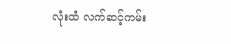လုံးထံ လက်ဆင့်ကမ်း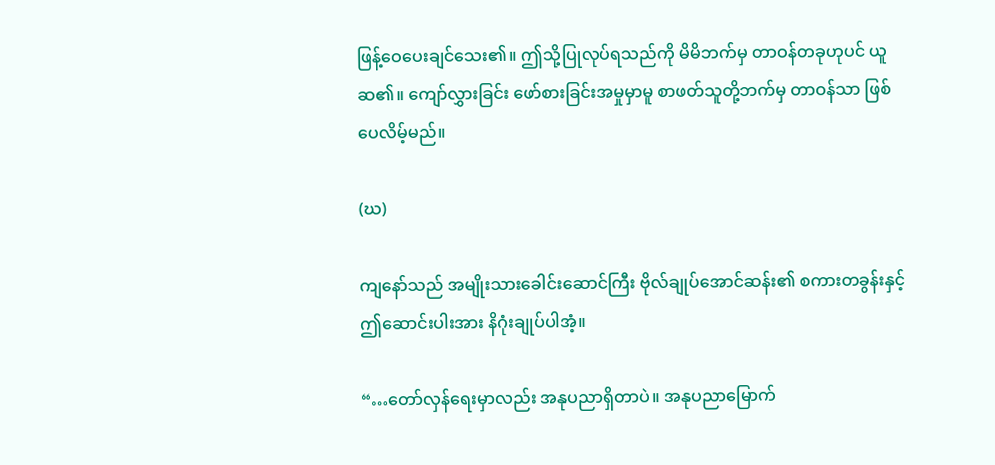ဖြန့်ဝေပေးချင်သေး၏။ ဤသို့ပြုလုပ်ရသည်ကို မိမိဘက်မှ တာဝန်တခုဟုပင် ယူဆ၏။ ကျော်လွှားခြင်း ဖော်စားခြင်းအမှုမှာမူ စာဖတ်သူတို့ဘက်မှ တာဝန်သာ ဖြစ်ပေလိမ့်မည်။

(ဃ)

ကျနော်သည် အမျိုးသားခေါင်းဆောင်ကြီး ဗိုလ်ချုပ်အောင်ဆန်း၏ စကားတခွန်းနှင့် ဤဆောင်းပါးအား နိဂုံးချုပ်ပါအံ့။

“…တော်လှန်ရေးမှာလည်း အနုပညာရှိတာပဲ။ အနုပညာမြောက်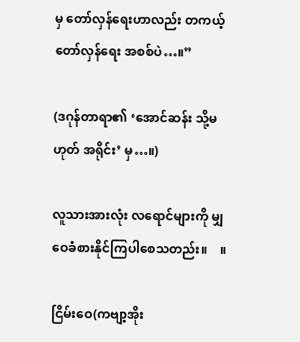မှ တော်လှန်ရေးဟာလည်း တကယ့်တော်လှန်ရေး အစစ်ပဲ…။”

(ဒဂုန်တာရာ၏ ‘အောင်ဆန်း သို့မဟုတ် အရိုင်း’ မှ…။)

လူသားအားလုံး လရောင်များကို မျှဝေခံစားနိုင်ကြပါစေသတည်း။    ။

ငြိမ်းဝေ(ကဗျာ့အိုး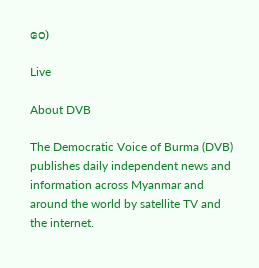ဝေ)

Live

About DVB

The Democratic Voice of Burma (DVB) publishes daily independent news and information across Myanmar and around the world by satellite TV and the internet.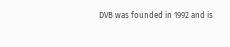DVB was founded in 1992 and is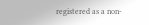registered as a non-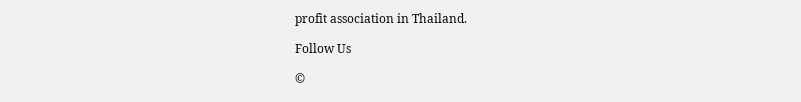profit association in Thailand.

Follow Us

©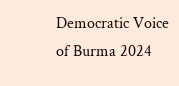Democratic Voice of Burma 2024